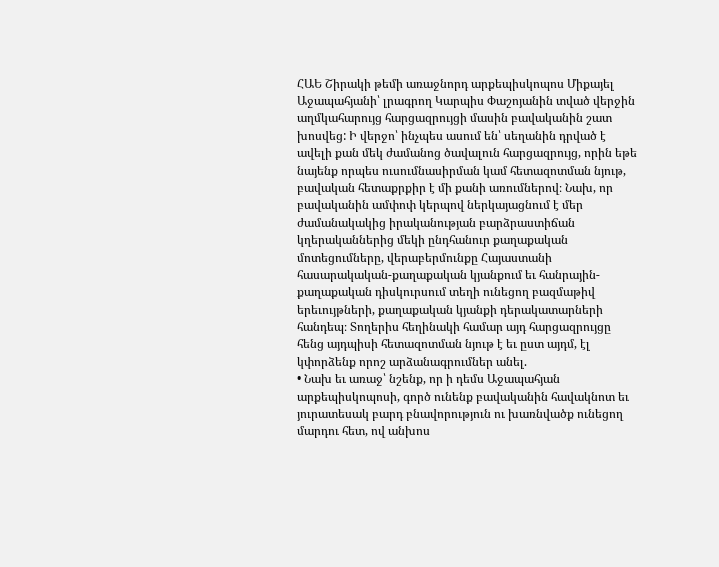ՀԱԵ Շիրակի թեմի առաջնորդ արքեպիսկոպոս Միքայել Աջապահյանի՝ լրագրող Կարպիս Փաշոյանին տված վերջին աղմկահարույց հարցազրույցի մասին բավականին շատ խոսվեց: Ի վերջո՝ ինչպես ասում են՝ սեղանին դրված է ավելի քան մեկ ժամանոց ծավալուն հարցազրույց, որին եթե նայենք որպես ուսումնասիրման կամ հետազոտման նյութ, բավական հետաքրքիր է մի քանի առումներով։ Նախ, որ բավականին ամփոփ կերպով ներկայացնում է մեր ժամանակակից իրականության բարձրաստիճան կղերականներից մեկի ընդհանուր քաղաքական մոտեցումները, վերաբերմունքը Հայաստանի հասարակական-քաղաքական կյանքում եւ հանրային-քաղաքական դիսկուրսում տեղի ունեցող բազմաթիվ երեւույթների, քաղաքական կյանքի դերակատարների հանդեպ։ Տողերիս հեղինակի համար այդ հարցազրույցը հենց այդպիսի հետազոտման նյութ է եւ ըստ այդմ, էլ կփորձենք որոշ արձանագրումներ անել.
• Նախ եւ առաջ՝ նշենք, որ ի դեմս Աջապահյան արքեպիսկոպոսի, գործ ունենք բավականին հավակնոտ եւ յուրատեսակ բարդ բնավորություն ու խառնվածք ունեցող մարդու հետ, ով անխոս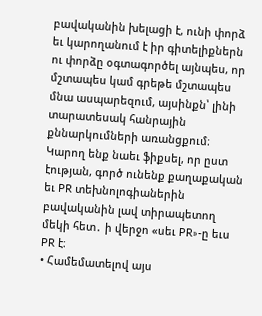բավականին խելացի է, ունի փորձ եւ կարողանում է իր գիտելիքներն ու փորձը օգտագործել այնպես, որ մշտապես կամ գրեթե մշտապես մնա ասպարեզում, այսինքն՝ լինի տարատեսակ հանրային քննարկումների առանցքում։ Կարող ենք նաեւ ֆիքսել, որ ըստ էության, գործ ունենք քաղաքական եւ PR տեխնոլոգիաներին բավականին լավ տիրապետող մեկի հետ․ ի վերջո «սեւ PR»-ը եւս PR է։
• Համեմատելով այս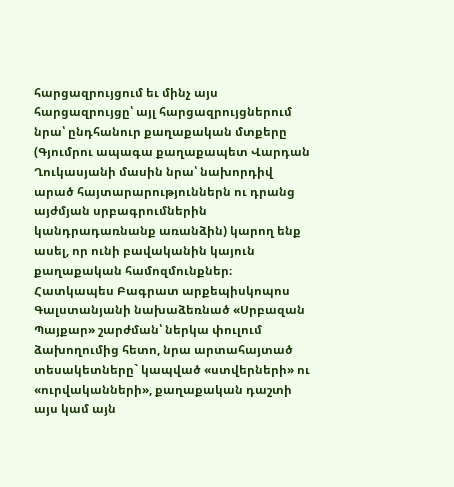հարցազրույցում եւ մինչ այս հարցազրույցը՝ այլ հարցազրույցներում նրա՝ ընդհանուր քաղաքական մտքերը (Գյումրու ապագա քաղաքապետ Վարդան Ղուկասյանի մասին նրա՝ նախորդիվ արած հայտարարություններն ու դրանց այժմյան սրբագրումներին կանդրադառնանք առանձին) կարող ենք ասել, որ ունի բավականին կայուն քաղաքական համոզմունքներ։ Հատկապես Բագրատ արքեպիսկոպոս Գալստանյանի նախաձեռնած «Սրբազան Պայքար» շարժման՝ ներկա փուլում ձախողումից հետո, նրա արտահայտած տեսակետները` կապված «ստվերների» ու «ուրվականների», քաղաքական դաշտի այս կամ այն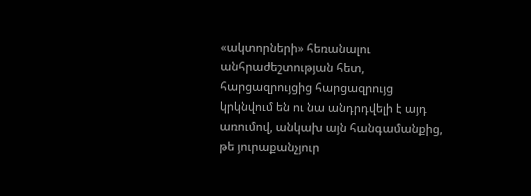«ակտորների» հեռանալու անհրաժեշտության հետ, հարցազրույցից հարցազրույց կրկնվում են ու նա անդրդվելի է այդ առումով, անկախ այն հանգամանքից, թե յուրաքանչյուր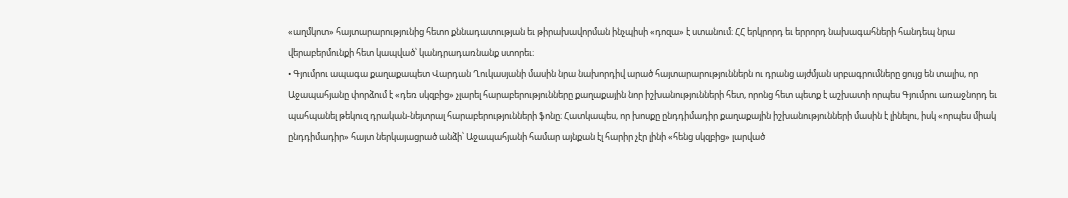«աղմկոտ» հայտարարությունից հետո քննադատության եւ թիրախավորման ինչպիսի «դոզա» է ստանում։ ՀՀ երկրորդ եւ երրորդ նախագահների հանդեպ նրա վերաբերմունքի հետ կապված՝ կանդրադառնանք ստորեւ։
• Գյումրու ապագա քաղաքապետ Վարդան Ղուկասյանի մասին նրա նախորդիվ արած հայտարարություններն ու դրանց այժմյան սրբագրումները ցույց են տալիս, որ Աջապահյանը փորձում է «դեռ սկզբից» չլարել հարաբերությունները քաղաքային նոր իշխանությունների հետ, որոնց հետ պետք է աշխատի որպես Գյումրու առաջնորդ եւ պահպանել թեկուզ դրական-նեյտրալ հարաբերությունների ֆոնը։ Հատկապես, որ խոսքը ընդդիմադիր քաղաքային իշխանությունների մասին է լինելու, իսկ «որպես միակ ընդդիմադիր» հայտ ներկայացրած անձի՝ Աջապահյանի համար այնքան էլ հարիր չէր լինի «հենց սկզբից» լարված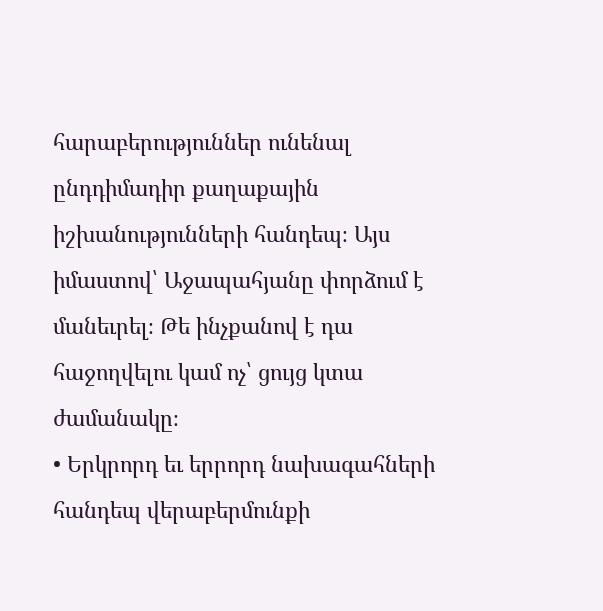հարաբերություններ ունենալ ընդդիմադիր քաղաքային իշխանությունների հանդեպ։ Այս իմաստով՝ Աջապահյանը փորձում է մանեւրել։ Թե ինչքանով է դա հաջողվելու կամ ոչ՝ ցույց կտա ժամանակը։
• Երկրորդ եւ երրորդ նախագահների հանդեպ վերաբերմունքի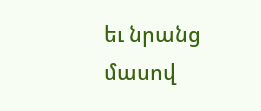եւ նրանց մասով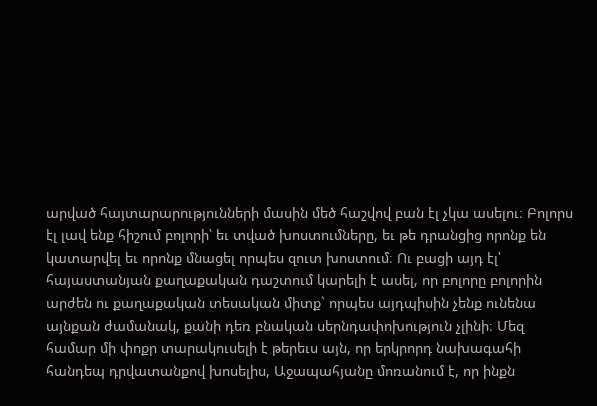արված հայտարարությունների մասին մեծ հաշվով բան էլ չկա ասելու։ Բոլորս էլ լավ ենք հիշում բոլորի՝ եւ տված խոստումները, եւ թե դրանցից որոնք են կատարվել եւ որոնք մնացել որպես զուտ խոստում։ Ու բացի այդ էլ՝ հայաստանյան քաղաքական դաշտում կարելի է ասել, որ բոլորը բոլորին արժեն ու քաղաքական տեսական միտք` որպես այդպիսին չենք ունենա այնքան ժամանակ, քանի դեռ բնական սերնդափոխություն չլինի։ Մեզ համար մի փոքր տարակուսելի է թերեւս այն, որ երկրորդ նախագահի հանդեպ դրվատանքով խոսելիս, Աջապահյանը մոռանում է, որ ինքն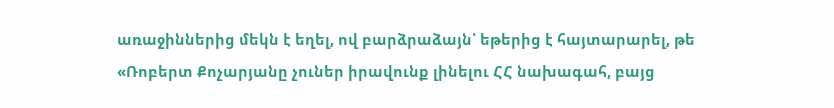առաջիններից մեկն է եղել, ով բարձրաձայն՝ եթերից է հայտարարել, թե «Ռոբերտ Քոչարյանը չուներ իրավունք լինելու ՀՀ նախագահ, բայց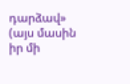դարձավ» (այս մասին իր մի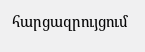հարցազրույցում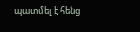պատմել է հենց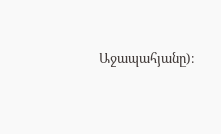Աջապահյանը)։